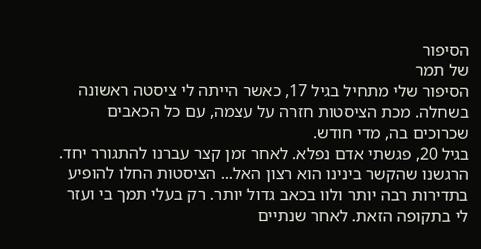הסיפור
של תמר
הסיפור שלי מתחיל בגיל 17, כאשר הייתה לי ציסטה ראשונה בשחלה. מכת הציסטות חזרה על עצמה, עם כל הכאבים שכרוכים בה, מדי חודש.
בגיל 20, פגשתי אדם נפלא. לאחר זמן קצר עברנו להתגורר יחד. הרגשנו שהקשר בינינו הוא רצון האל... הציסטות החלו להופיע בתדירות רבה יותר ולוו בכאב גדול יותר. רק בעלי תמך בי ועזר לי בתקופה הזאת. לאחר שנתיים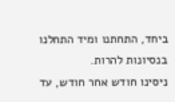ביחד, התחתנו ומיד התחלנו בנסיונות להרות.
ניסינו חודש אחר חודש, עד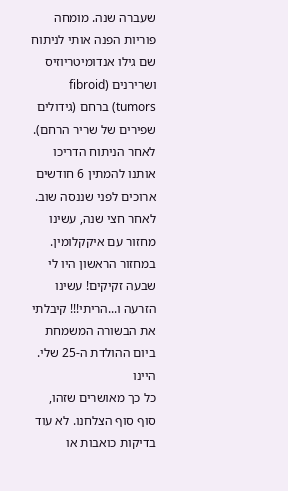שעברה שנה. מומחה פוריות הפנה אותי לניתוח שם גילו אנדומיטריוזיס ושרירנים (fibroid tumors) ברחם (גידולים שפירים של שריר הרחם). לאחר הניתוח הדריכו אותנו להמתין 6 חודשים ארוכים לפני שננסה שוב.
לאחר חצי שנה, עשינו מחזור עם איקקלומין. במחזור הראשון היו לי שבעה זקיקים! עשינו הזרעה ו...הריתי!!! קיבלתי את הבשורה המשמחת ביום ההולדת ה-25 שלי.
היינו
כל כך מאושרים שזהו, סוף סוף הצלחנו. לא עוד בדיקות כואבות או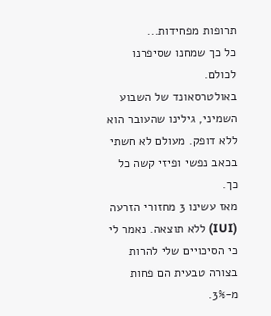תרופות מפחידות...
כל כך שמחנו שסיפרנו לכולם.
באולטרסאונד של השבוע השמיני, גילינו שהעובר הוא ללא דופק. מעולם לא חשתי בכאב נפשי ופיזי קשה כל כך.
מאז עשינו 3 מחזורי הזרעה (IUI) ללא תוצאה. נאמר לי כי הסיכויים שלי להרות בצורה טבעית הם פחות מ-3%.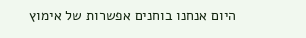היום אנחנו בוחנים אפשרות של אימוץ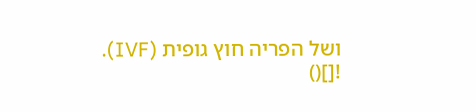ושל הפריה חוץ גופית (IVF).
![]()